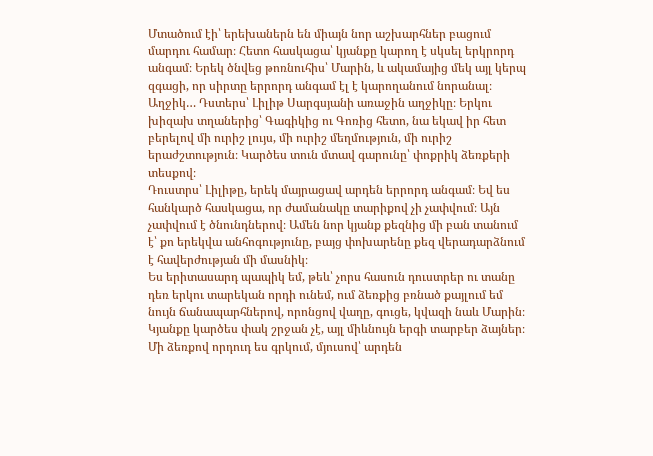Մտածում էի՝ երեխաներն են միայն նոր աշխարհներ բացում մարդու համար։ Հետո հասկացա՝ կյանքը կարող է սկսել երկրորդ անգամ։ Երեկ ծնվեց թոռնուհիս՝ Մարին, և ակամայից մեկ այլ կերպ զգացի, որ սիրտը երրորդ անգամ էլ է կարողանում նորանալ։
Աղջիկ… Դստերս՝ Լիլիթ Սարգսյանի առաջին աղջիկը։ Երկու խիզախ տղաներից՝ Գագիկից ու Գոռից հետո, նա եկավ իր հետ բերելով մի ուրիշ լույս, մի ուրիշ մեղմություն, մի ուրիշ երաժշտություն։ Կարծես տուն մտավ գարունը՝ փոքրիկ ձեռքերի տեսքով։
Դուստրս՝ Լիլիթը, երեկ մայրացավ արդեն երրորդ անգամ։ Եվ ես հանկարծ հասկացա, որ ժամանակը տարիքով չի չափվում։ Այն չափվում է ծնունդներով։ Ամեն նոր կյանք քեզնից մի բան տանում է՝ քո երեկվա անհոգությունը, բայց փոխարենը քեզ վերադարձնում է հավերժության մի մասնիկ։
Ես երիտասարդ պապիկ եմ, թեև՝ չորս հասուն դուստրեր ու տանը դեռ երկու տարեկան որդի ունեմ, ում ձեռքից բռնած քայլում եմ նույն ճանապարհներով, որոնցով վաղը, գուցե, կվազի նաև Մարին։ Կյանքը կարծես փակ շրջան չէ, այլ միևնույն երգի տարբեր ձայներ։ Մի ձեռքով որդուդ ես գրկում, մյուսով՝ արդեն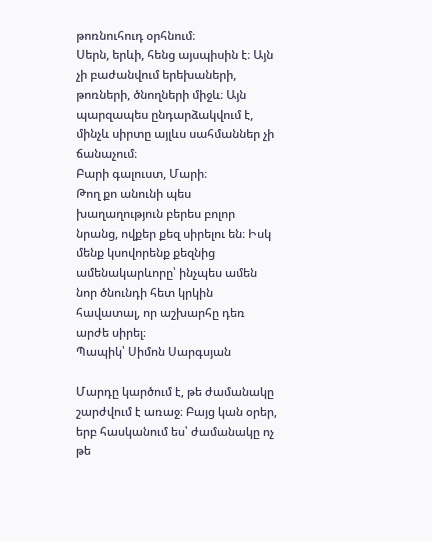թոռնուհուդ օրհնում։
Սերն, երևի, հենց այսպիսին է։ Այն չի բաժանվում երեխաների, թոռների, ծնողների միջև։ Այն պարզապես ընդարձակվում է, մինչև սիրտը այլևս սահմաններ չի ճանաչում։
Բարի գալուստ, Մարի։
Թող քո անունի պես խաղաղություն բերես բոլոր նրանց, ովքեր քեզ սիրելու են։ Իսկ մենք կսովորենք քեզնից ամենակարևորը՝ ինչպես ամեն նոր ծնունդի հետ կրկին հավատալ, որ աշխարհը դեռ արժե սիրել։
Պապիկ՝ Սիմոն Սարգսյան

Մարդը կարծում է, թե ժամանակը շարժվում է առաջ։ Բայց կան օրեր, երբ հասկանում ես՝ ժամանակը ոչ թե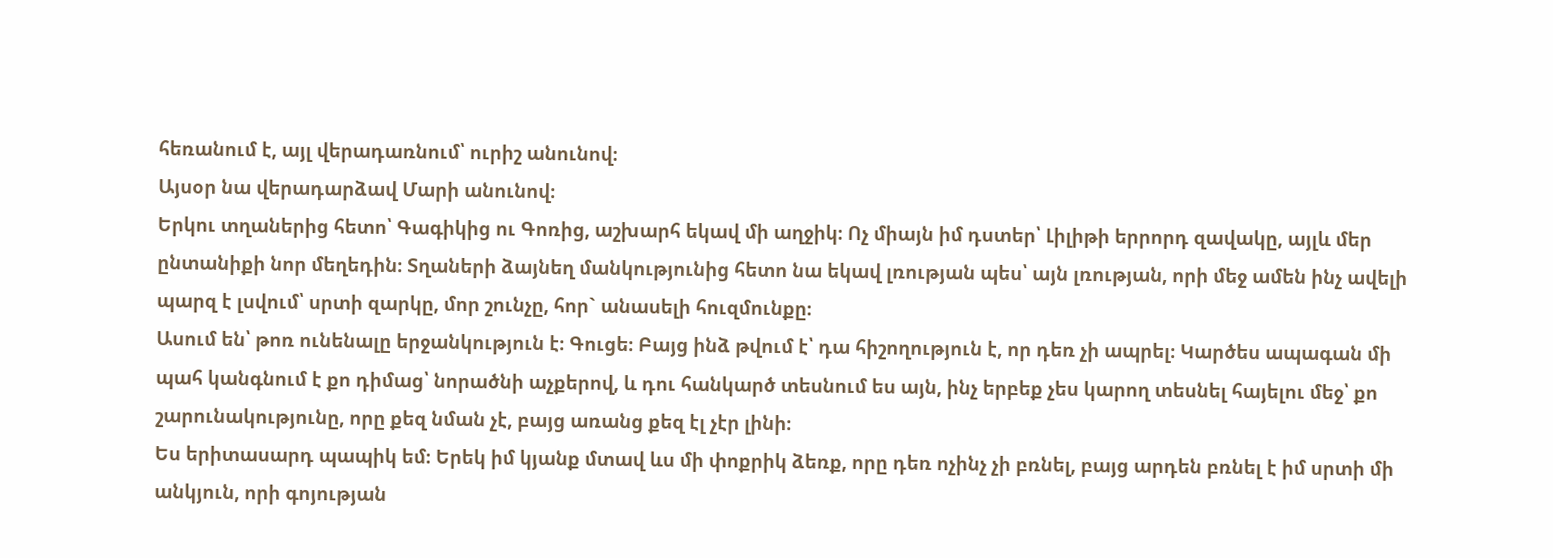հեռանում է, այլ վերադառնում՝ ուրիշ անունով։
Այսօր նա վերադարձավ Մարի անունով։
Երկու տղաներից հետո՝ Գագիկից ու Գոռից, աշխարհ եկավ մի աղջիկ։ Ոչ միայն իմ դստեր՝ Լիլիթի երրորդ զավակը, այլև մեր ընտանիքի նոր մեղեդին։ Տղաների ձայնեղ մանկությունից հետո նա եկավ լռության պես՝ այն լռության, որի մեջ ամեն ինչ ավելի պարզ է լսվում՝ սրտի զարկը, մոր շունչը, հոր` անասելի հուզմունքը։
Ասում են՝ թոռ ունենալը երջանկություն է։ Գուցե։ Բայց ինձ թվում է՝ դա հիշողություն է, որ դեռ չի ապրել։ Կարծես ապագան մի պահ կանգնում է քո դիմաց՝ նորածնի աչքերով, և դու հանկարծ տեսնում ես այն, ինչ երբեք չես կարող տեսնել հայելու մեջ՝ քո շարունակությունը, որը քեզ նման չէ, բայց առանց քեզ էլ չէր լինի։
Ես երիտասարդ պապիկ եմ։ Երեկ իմ կյանք մտավ ևս մի փոքրիկ ձեռք, որը դեռ ոչինչ չի բռնել, բայց արդեն բռնել է իմ սրտի մի անկյուն, որի գոյության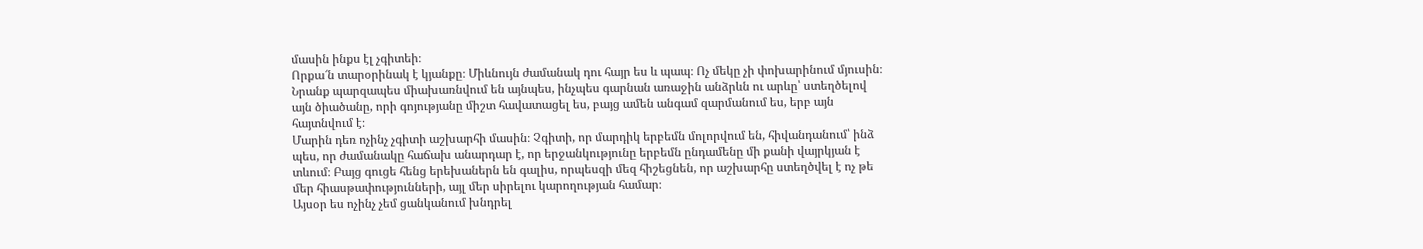մասին ինքս էլ չգիտեի։
Որքա՜ն տարօրինակ է կյանքը։ Միևնույն ժամանակ դու հայր ես և պապ։ Ոչ մեկը չի փոխարինում մյուսին։ Նրանք պարզապես միախառնվում են այնպես, ինչպես գարնան առաջին անձրևն ու արևը՝ ստեղծելով այն ծիածանը, որի գոյությանը միշտ հավատացել ես, բայց ամեն անգամ զարմանում ես, երբ այն հայտնվում է։
Մարին դեռ ոչինչ չգիտի աշխարհի մասին։ Չգիտի, որ մարդիկ երբեմն մոլորվում են, հիվանդանում՝ ինձ պես, որ ժամանակը հաճախ անարդար է, որ երջանկությունը երբեմն ընդամենը մի քանի վայրկյան է տևում։ Բայց գուցե հենց երեխաներն են գալիս, որպեսզի մեզ հիշեցնեն, որ աշխարհը ստեղծվել է ոչ թե մեր հիասթափությունների, այլ մեր սիրելու կարողության համար։
Այսօր ես ոչինչ չեմ ցանկանում խնդրել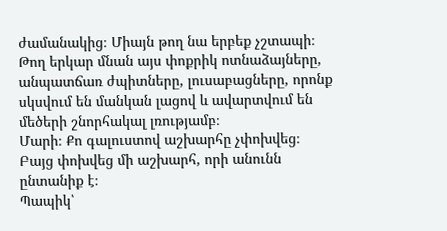ժամանակից։ Միայն թող նա երբեք չշտապի։
Թող երկար մնան այս փոքրիկ ոտնաձայները, անպատճառ ժպիտները, լուսաբացները, որոնք սկսվում են մանկան լացով և ավարտվում են մեծերի շնորհակալ լռությամբ։
Մարի։ Քո գալուստով աշխարհը չփոխվեց։ Բայց փոխվեց մի աշխարհ, որի անունն ընտանիք է։
Պապիկ՝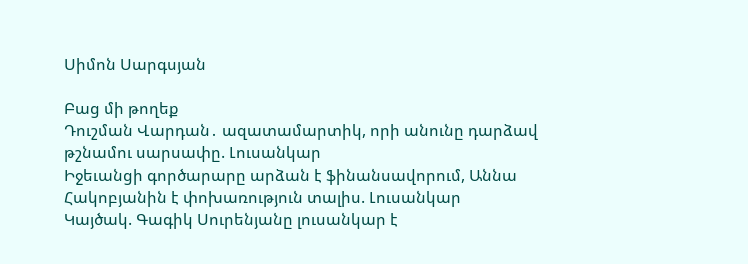Սիմոն Սարգսյան

Բաց մի թողեք
Դուշման Վարդան․ ազատամարտիկ, որի անունը դարձավ թշնամու սարսափը. Լուսանկար
Իջեւանցի գործարարը արձան է ֆինանսավորում, Աննա Հակոբյանին է փոխառություն տալիս. Լուսանկար
Կայծակ. Գագիկ Սուրենյանը լուսանկար է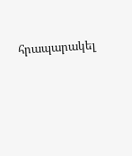հրապարակել